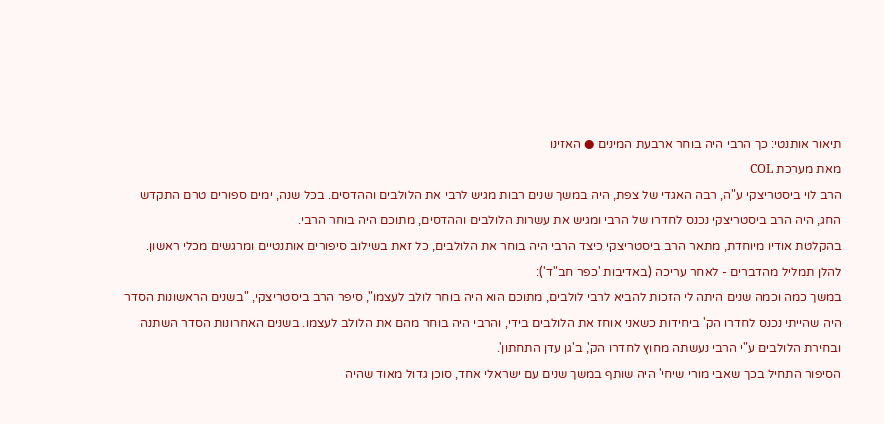תיאור אותנטי: כך הרבי היה בוחר ארבעת המינים ● האזינו
מאת מערכת COL
הרב לוי ביסטריצקי ע"ה, רבה האגדי של צפת, היה במשך שנים רבות מגיש לרבי את הלולבים וההדסים. בכל שנה, ימים ספורים טרם התקדש החג, היה הרב ביסטריצקי נכנס לחדרו של הרבי ומגיש את עשרות הלולבים וההדסים, מתוכם היה בוחר הרבי.
בהקלטת אודיו מיוחדת, מתאר הרב ביסטריצקי כיצד הרבי היה בוחר את הלולבים, כל זאת בשילוב סיפורים אותנטיים ומרגשים מכלי ראשון.
להלן תמליל מהדברים - לאחר עריכה (באדיבות 'כפר חב"ד'):
במשך כמה וכמה שנים היתה לי הזכות להביא לרבי לולבים, מתוכם הוא היה בוחר לולב לעצמו", סיפר הרב ביסטריצקי, "בשנים הראשונות הסדר היה שהייתי נכנס לחדרו הק' ביחידות כשאני אוחז את הלולבים בידי, והרבי היה בוחר מהם את הלולב לעצמו. בשנים האחרונות הסדר השתנה ובחירת הלולבים ע"י הרבי נעשתה מחוץ לחדרו הק', ב'גן עדן התחתון'.
הסיפור התחיל בכך שאבי מורי שיחי' היה שותף במשך שנים עם ישראלי אחד, סוכן גדול מאוד שהיה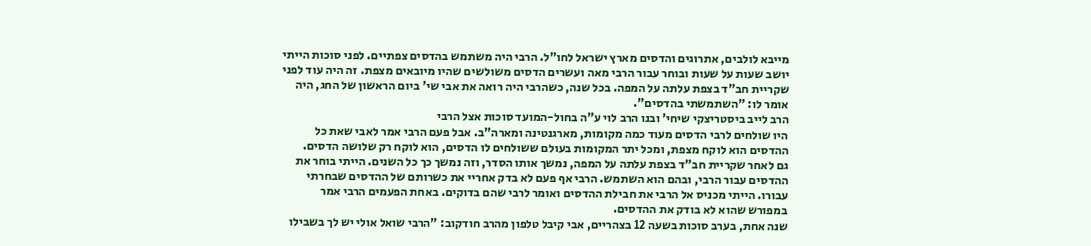מייבא לולבים, אתרוגים והדסים מארץ ישראל לחו"ל. הרבי היה משתמש בהדסים צפתיים. לפני סוכות הייתי יושב שעות על שעות ובוחר עבור הרבי מאה ועשרים הדסים משולשים שהיו מיובאים מצפת. זה היה עוד לפני שקריית חב"ד בצפת עלתה על המפה. בכל שנה, כשהרבי היה רואה את אבי שי' ביום הראשון של החג, היה אומר לו: "השתמשתי בהדסים".
הרב לייב ביסטריצקי שיחי' ובנו הרב לוי ע"ה בחול-המועד סוכות אצל הרבי
היו שולחים לרבי הדסים מעוד כמה מקומות, מארגנטינה ומארה"ב. אבל פעם הרבי אמר לאבי שאת כל ההדסים הוא לוקח מצפת, ומכל יתר המקומות בעולם ששולחים לו הדסים, הוא לוקח רק שלושה הדסים.
גם לאחר שקריית חב"ד בצפת עלתה על המפה, נמשך אותו הסדר, וזה נמשך כך כל השנים. הייתי בוחר את ההדסים עבור הרבי, ובהם הוא השתמש. הרבי אף פעם לא בדק אחריי את כשרותם של ההדסים שבחרתי עבורו. הייתי מכניס אל הרבי את חבילת ההדסים ואומר לרבי שהם בדוקים. באחת הפעמים הרבי אמר במפורש שהוא לא בודק את ההדסים.
שנה אחת, בערב סוכות בשעה 12 בצהריים, אבי קיבל טלפון מהרב חודקוב: "הרבי שואל אולי יש לך בשבילו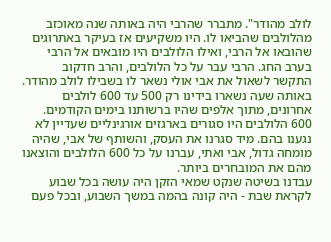לולב מהודר". מתברר שהרבי היה באותה שנה מאוכזב מהלולבים שהביאו לו. היו משקיעים אז בעיקר באתרוגים שהובאו אל הרבי, ואילו הלולבים היו מובאים אל הרבי בערב החג. הרבי עבר על כל הלולבים, והרב חדקוב התקשר לשאול את אבי אולי נשאר לו בשבילו לולב מהודר. באותה שעה נשארו בידינו רק 500 עד 600 לולבים אחרונים, מתוך אלפים שהיו ברשותנו בימים הקודמים. 600 הלולבים היו סגורים בארגזים אורגינליים שעדיין לא נגענו בהם. מיד סגרנו את העסק, והשותף של אבי, שהיה מומחה גדול, אבי ואתי, עברנו על כל 600 הלולבים והוצאנו מהם את המובחרים ביותר.
עבדנו בשיטה שנקט שמאי הזקן היה עושה בכל שבוע לקראת שבת - היה קונה בהמה במשך השבוע, ובכל פעם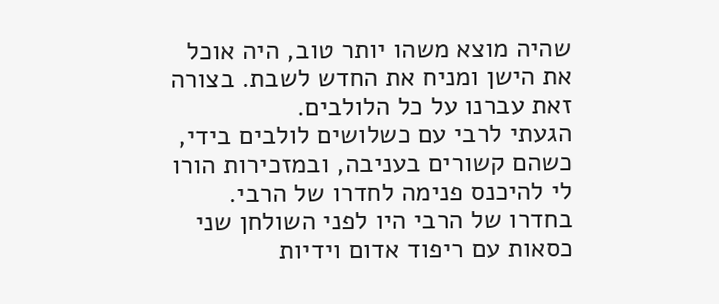שהיה מוצא משהו יותר טוב, היה אוכל את הישן ומניח את החדש לשבת. בצורה זאת עברנו על כל הלולבים.
הגעתי לרבי עם כשלושים לולבים בידי, כשהם קשורים בעניבה, ובמזכירות הורו לי להיכנס פנימה לחדרו של הרבי. בחדרו של הרבי היו לפני השולחן שני כסאות עם ריפוד אדום וידיות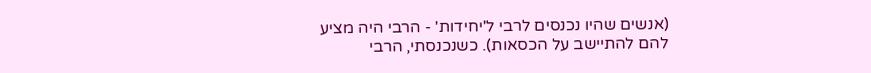(אנשים שהיו נכנסים לרבי ל'יחידות' - הרבי היה מציע להם להתיישב על הכסאות). כשנכנסתי, הרבי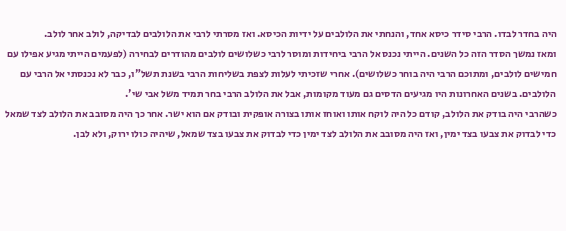היה בחדר לבדו. הרבי סידר כיסא אחד, והנחתי את הלולבים על ידיות הכיסא. ואז מסרתי לרבי את הלולבים לבדיקה, לולב אחר לולב.
ומאז נמשך הסדר הזה כל השנים. הייתי נכנס אל הרבי ביחידות ומוסר לרבי כשלושים לולבים מהודרים לבחירה (לפעמים הייתי מגיע אפילו עם חמישים לולבים, ומתוכם הרבי היה בוחר כשלושים). אחרי שזכיתי לעלות לצפת בשליחות הרבי בשנת תשל"ו, כבר לא נכנסתי אל הרבי עם הלולבים. בשנים האחרונות היו מגיעים הדסים גם מעוד מקומות, אבל את הלולב הרבי בחר תמיד משל אבי שי'.
כשהרבי היה בודק את הלולב, קודם כל היה לוקח אותו ואוחז אותו בצורה אופקית ובודק אם הוא ישר. אחר כך היה מסובב את הלולב לצד שמאל כדי לבדוק את צבעו בצד ימין, ואז היה מסובב את הלולב לצד ימין כדי לבדוק את צבעו בצד שמאל, שיהיה כולו ירוק, ולא לבן.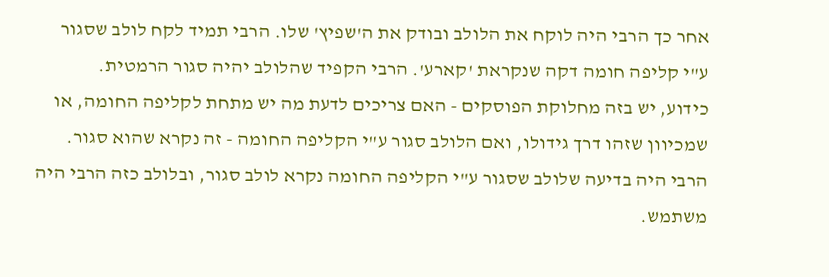אחר כך הרבי היה לוקח את הלולב ובודק את ה'שפיץ' שלו. הרבי תמיד לקח לולב שסגור ע"י קליפה חומה דקה שנקראת 'קארע'. הרבי הקפיד שהלולב יהיה סגור הרמטית.
כידוע, יש בזה מחלוקת הפוסקים - האם צריכים לדעת מה יש מתחת לקליפה החומה, או שמכיוון שזהו דרך גידולו, ואם הלולב סגור ע"י הקליפה החומה - זה נקרא שהוא סגור. הרבי היה בדיעה שלולב שסגור ע"י הקליפה החומה נקרא לולב סגור, ובלולב כזה הרבי היה משתמש.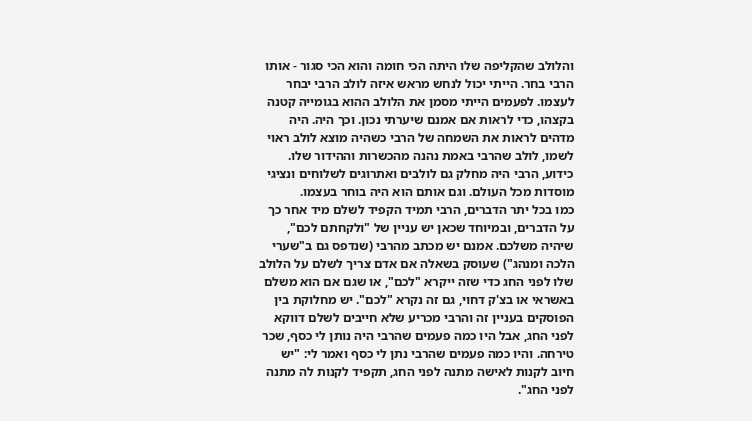והלולב שהקליפה שלו היתה הכי חומה והוא הכי סגור - אותו הרבי בחר. הייתי יכול לנחש מראש איזה לולב הרבי יבחר לעצמו. לפעמים הייתי מסמן את הלולב ההוא בגומייה קטנה בקצהו, כדי לראות אם אמנם שיערתי נכון. וכך היה. היה מדהים לראות את השמחה של הרבי כשהיה מוצא לולב ראוי לשמו, לולב שהרבי באמת נהנה מהכשרות וההידור שלו.
כידוע, הרבי היה מחלק גם לולבים ואתרוגים לשלוחים ונציגי מוסדות מכל העולם. וגם אותם הוא היה בוחר בעצמו.
כמו בכל יתר הדברים, הרבי תמיד הקפיד לשלם מיד אחר כך על הדברים, ובמיוחד שכאן יש עניין של "ולקחתם לכם", שיהיה משלכם. אמנם יש מכתב מהרבי (שנדפס גם ב"שערי הלכה ומנהג") שעוסק בשאלה אם אדם צריך לשלם על הלולב שלו לפני החג כדי שזה ייקרא "לכם", או שגם אם הוא משלם באשראי או בצ'ק דחוי, גם זה נקרא "לכם". יש מחלוקת בין הפוסקים בעניין זה והרבי מכריע שלא חייבים לשלם דווקא לפני החג, אבל היו כמה פעמים שהרבי היה נותן לי כסף, שכר טירחה. והיו כמה פעמים שהרבי נתן לי כסף ואמר לי: "יש חיוב לקנות לאישה מתנה לפני החג, תקפיד לקנות לה מתנה לפני החג".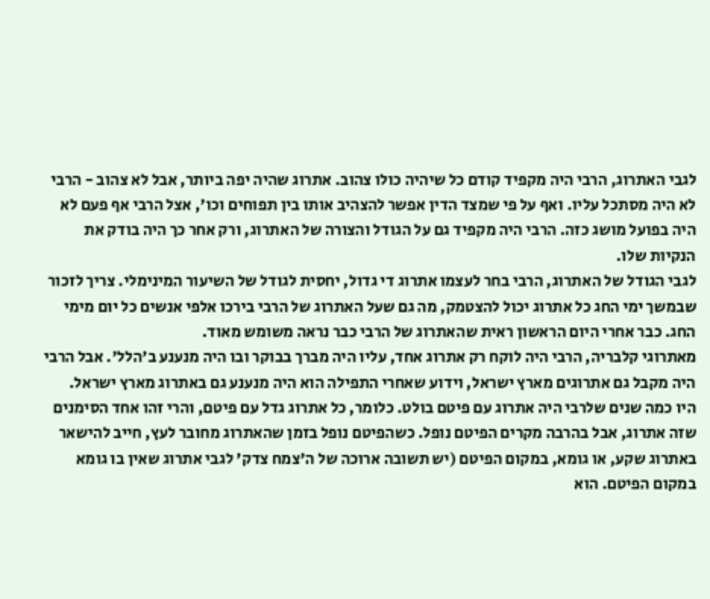לגבי האתרוג, הרבי היה מקפיד קודם כל שיהיה כולו צהוב. אתרוג שהיה יפה ביותר, אבל לא צהוב - הרבי לא היה מסתכל עליו. ואף על פי שמצד הדין אפשר להצהיב אותו בין תפוחים וכו', אצל הרבי אף פעם לא היה בפועל מושג כזה. הרבי היה מקפיד גם על הגודל והצורה של האתרוג, ורק אחר כך היה בודק את הנקיות שלו.
לגבי הגודל של האתרוג, הרבי בחר לעצמו אתרוג די גדול, יחסית לגודל של השיעור המינימלי. צריך לזכור שבמשך ימי החג כל אתרוג יכול להצטמק, מה גם שעל האתרוג של הרבי בירכו אלפי אנשים כל יום מימי החג. כבר אחרי היום הראשון ראית שהאתרוג של הרבי כבר נראה משומש מאוד.
מאתרוגי קלבריה, הרבי היה לוקח רק אתרוג אחד, עליו היה מברך בבוקר ובו היה מנענע ב'הלל'. אבל הרבי היה מקבל גם אתרוגים מארץ ישראל, וידוע שאחרי התפילה הוא היה מנענע גם באתרוג מארץ ישראל.
היו כמה שנים שלרבי היה אתרוג עם פיטם בולט. כלומר, כל אתרוג גדל עם פיטם, והרי זהו אחד הסימנים שזה אתרוג, אבל בהרבה מקרים הפיטם נופל. כשהפיטם נופל בזמן שהאתרוג מחובר לעץ, חייב להישאר באתרוג שקע, או גומא, במקום הפיטם (יש תשובה ארוכה של ה'צמח צדק' לגבי אתרוג שאין בו גומא במקום הפיטם. הוא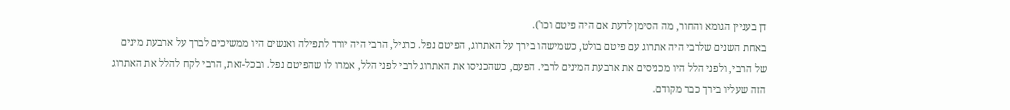דן בעניין הגומא והחור, מה הסימן לדעת אם היה פיטם וכו').
באחת השנים שלרבי היה אתרוג עם פיטם בולט, כשמישהו בירך על האתרוג, הפיטם נפל. כרגיל, הרבי היה יורד לתפילה ואנשים היו ממשיכים לברך על ארבעת מינים של הרבי, ולפני הלל היו מכניסים את ארבעת המינים לרבי. הפעם, כשהכניסו את האתרוג לרבי לפני הלל, אמרו לו שהפיטם נפל. ובכל-זאת, הרבי לקח להלל את האתרוג הזה שעליו בירך כבר מקודם.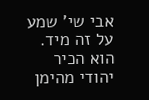אבי שי' שמע על זה מיד. הוא הכיר יהודי מהימן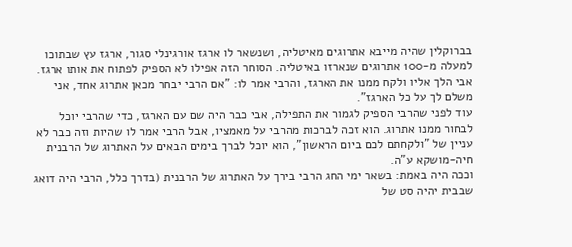בברוקלין שהיה מייבא אתרוגים מאיטליה, ושנשאר לו ארגז אורגינלי סגור, ארגז עץ שבתוכו למעלה מ-100 אתרוגים שנארזו באיטליה. הסוחר הזה אפילו לא הספיק לפתוח את אותו ארגז. אבי הלך אליו ולקח ממנו את הארגז, והרבי אמר לו: "אם הרבי יבחר מכאן אתרוג אחד, אני משלם לך על כל הארגז".
עוד לפני שהרבי הספיק לגמור את התפילה, אבי כבר היה שם עם הארגז, כדי שהרבי יוכל לבחור ממנו אתרוג. הוא זכה לברכות מהרבי על מאמציו, אבל הרבי אמר לו שהיות וזה כבר לא עניין של "ולקחתם לכם ביום הראשון", הוא יוכל לברך בימים הבאים על האתרוג של הרבנית חיה-מושקא ע"ה.
וככה היה באמת: בשאר ימי החג הרבי בירך על האתרוג של הרבנית (בדרך כלל, הרבי היה דואג שבבית יהיה סט של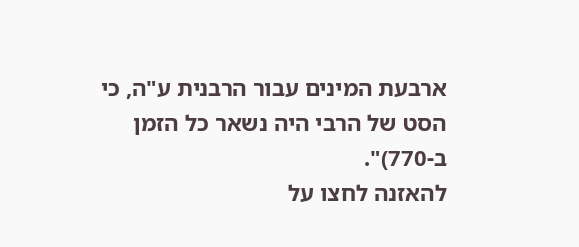ארבעת המינים עבור הרבנית ע"ה, כי הסט של הרבי היה נשאר כל הזמן ב-770)".
להאזנה לחצו על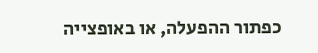כפתור ההפעלה, או באופצייה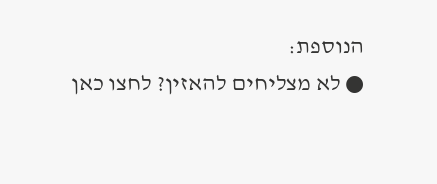הנוספת:
● לא מצליחים להאזין? לחצו כאן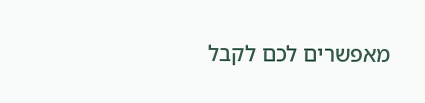מאפשרים לכם לקבל